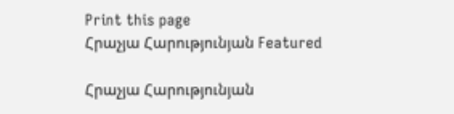Print this page
Հրաչյա Հարությունյան Featured

Հրաչյա Հարությունյան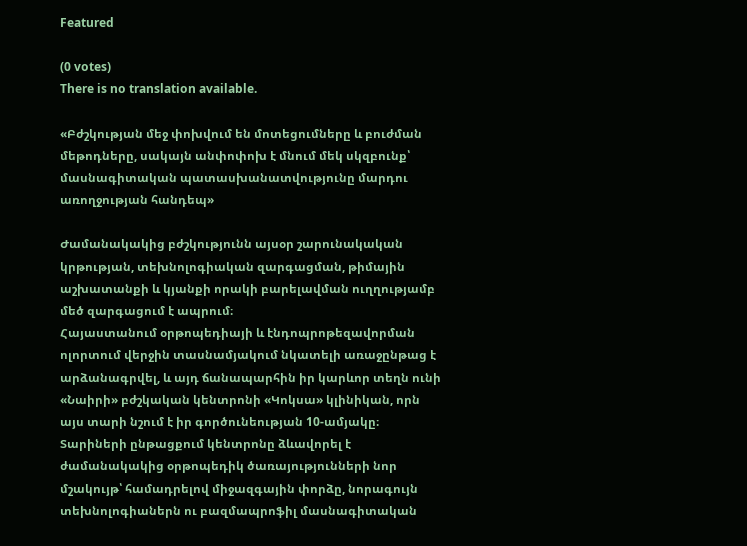Featured

(0 votes)
There is no translation available.

«Բժշկության մեջ փոխվում են մոտեցումները և բուժման մեթոդները, սակայն անփոփոխ է մնում մեկ սկզբունք՝ մասնագիտական պատասխանատվությունը մարդու առողջության հանդեպ»

Ժամանակակից բժշկությունն այսօր շարունակական կրթության, տեխնոլոգիական զարգացման, թիմային աշխատանքի և կյանքի որակի բարելավման ուղղությամբ մեծ զարգացում է ապրում։
Հայաստանում օրթոպեդիայի և էնդոպրոթեզավորման ոլորտում վերջին տասնամյակում նկատելի առաջընթաց է արձանագրվել, և այդ ճանապարհին իր կարևոր տեղն ունի «Նաիրի» բժշկական կենտրոնի «Կոկսա» կլինիկան, որն այս տարի նշում է իր գործունեության 10-ամյակը։
Տարիների ընթացքում կենտրոնը ձևավորել է ժամանակակից օրթոպեդիկ ծառայությունների նոր մշակույթ՝ համադրելով միջազգային փորձը, նորագույն տեխնոլոգիաներն ու բազմապրոֆիլ մասնագիտական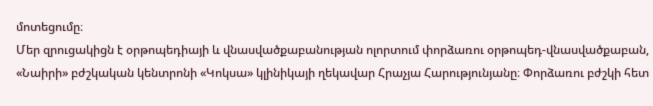մոտեցումը։
Մեր զրուցակիցն է օրթոպեդիայի և վնասվածքաբանության ոլորտում փորձառու օրթոպեդ-վնասվածքաբան, «Նաիրի» բժշկական կենտրոնի «Կոկսա» կլինիկայի ղեկավար Հրաչյա Հարությունյանը։ Փորձառու բժշկի հետ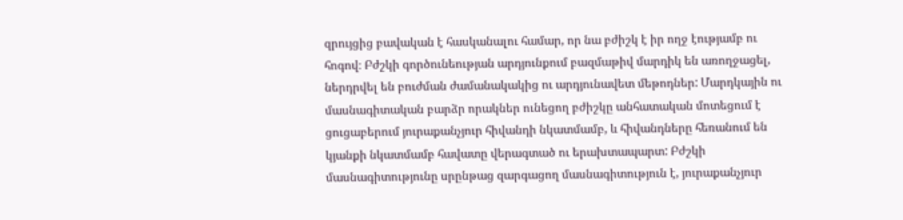զրույցից բավական է հասկանալու համար, որ նա բժիշկ է իր ողջ էությամբ ու հոգով։ Բժշկի գործունեության արդյունքում բազմաթիվ մարդիկ են առողջացել, ներդրվել են բուժման ժամանակակից ու արդյունավետ մեթոդներ: Մարդկային ու մասնագիտական բարձր որակներ ունեցող բժիշկը անհատական մոտեցում է ցուցաբերում յուրաքանչյուր հիվանդի նկատմամբ, և հիվանդները հեռանում են կյանքի նկատմամբ հավատը վերագտած ու երախտապարտ: Բժշկի մասնագիտությունը սրընթաց զարգացող մասնագիտություն է, յուրաքանչյուր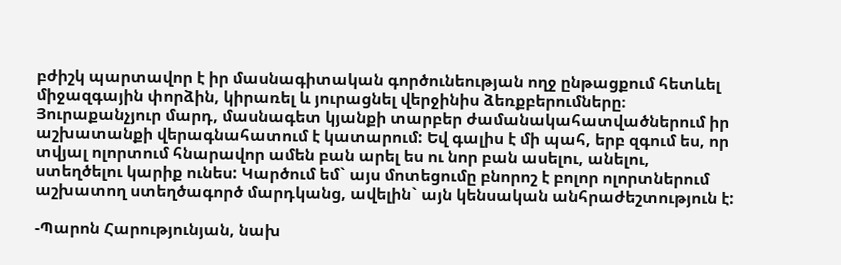բժիշկ պարտավոր է իր մասնագիտական գործունեության ողջ ընթացքում հետևել միջազգային փորձին, կիրառել և յուրացնել վերջինիս ձեռքբերումները։ Յուրաքանչյուր մարդ, մասնագետ կյանքի տարբեր ժամանակահատվածներում իր աշխատանքի վերագնահատում է կատարում: Եվ գալիս է մի պահ, երբ զգում ես, որ տվյալ ոլորտում հնարավոր ամեն բան արել ես ու նոր բան ասելու, անելու, ստեղծելու կարիք ունես: Կարծում եմ` այս մոտեցումը բնորոշ է բոլոր ոլորտներում աշխատող ստեղծագործ մարդկանց, ավելին` այն կենսական անհրաժեշտություն է:

-Պարոն Հարությունյան, նախ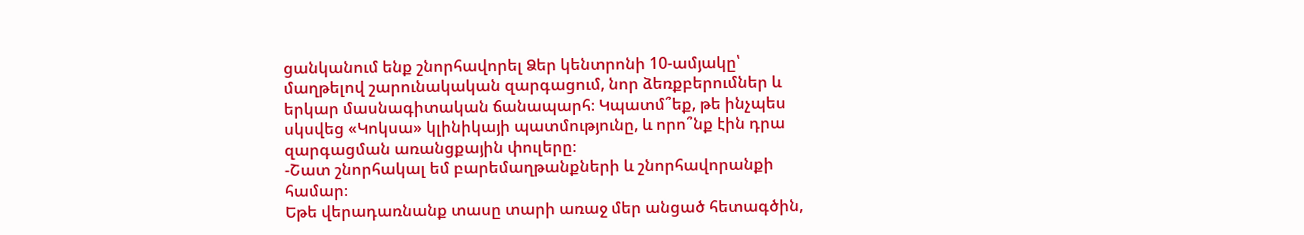ցանկանում ենք շնորհավորել Ձեր կենտրոնի 10-ամյակը՝ մաղթելով շարունակական զարգացում, նոր ձեռքբերումներ և երկար մասնագիտական ճանապարհ։ Կպատմ՞եք, թե ինչպես սկսվեց «Կոկսա» կլինիկայի պատմությունը, և որո՞նք էին դրա զարգացման առանցքային փուլերը։
-Շատ շնորհակալ եմ բարեմաղթանքների և շնորհավորանքի համար։
Եթե վերադառնանք տասը տարի առաջ մեր անցած հետագծին,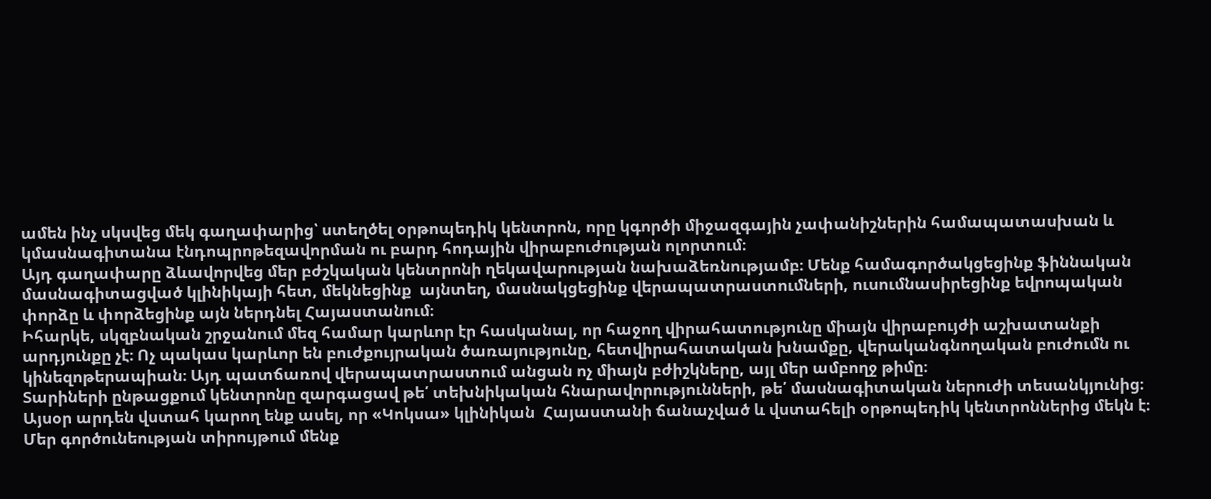ամեն ինչ սկսվեց մեկ գաղափարից՝ ստեղծել օրթոպեդիկ կենտրոն, որը կգործի միջազգային չափանիշներին համապատասխան և կմասնագիտանա էնդոպրոթեզավորման ու բարդ հոդային վիրաբուժության ոլորտում։
Այդ գաղափարը ձևավորվեց մեր բժշկական կենտրոնի ղեկավարության նախաձեռնությամբ։ Մենք համագործակցեցինք ֆիննական մասնագիտացված կլինիկայի հետ, մեկնեցինք  այնտեղ, մասնակցեցինք վերապատրաստումների, ուսումնասիրեցինք եվրոպական փորձը և փորձեցինք այն ներդնել Հայաստանում։
Իհարկե, սկզբնական շրջանում մեզ համար կարևոր էր հասկանալ, որ հաջող վիրահատությունը միայն վիրաբույժի աշխատանքի արդյունքը չէ։ Ոչ պակաս կարևոր են բուժքույրական ծառայությունը, հետվիրահատական խնամքը, վերականգնողական բուժումն ու կինեզոթերապիան։ Այդ պատճառով վերապատրաստում անցան ոչ միայն բժիշկները, այլ մեր ամբողջ թիմը։
Տարիների ընթացքում կենտրոնը զարգացավ թե՛ տեխնիկական հնարավորությունների, թե՛ մասնագիտական ներուժի տեսանկյունից։
Այսօր արդեն վստահ կարող ենք ասել, որ «Կոկսա» կլինիկան  Հայաստանի ճանաչված և վստահելի օրթոպեդիկ կենտրոններից մեկն է։
Մեր գործունեության տիրույթում մենք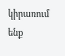կիրառում ենք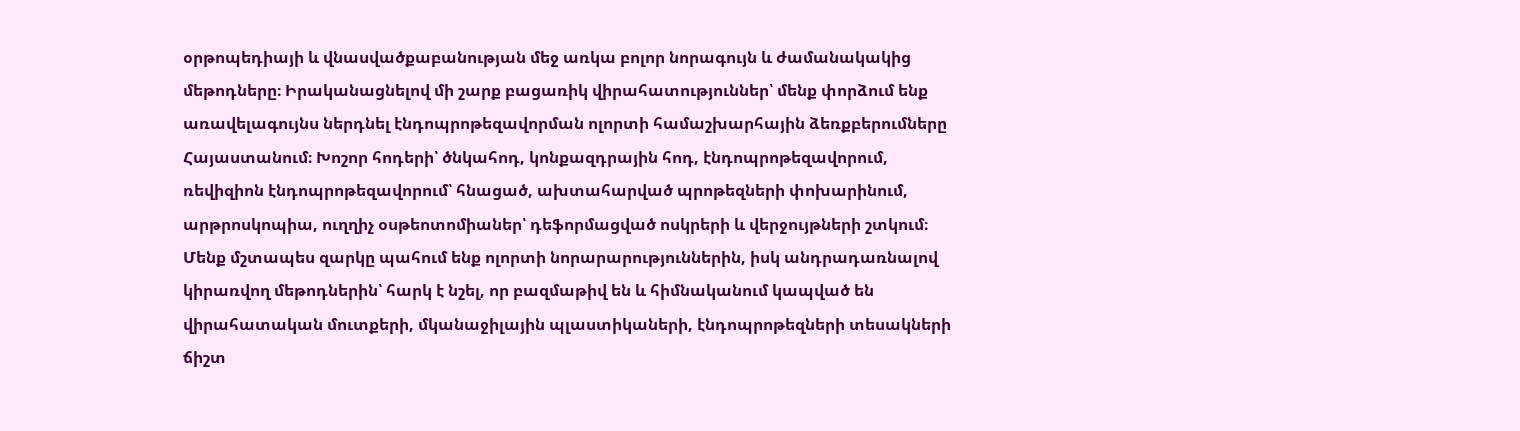օրթոպեդիայի և վնասվածքաբանության մեջ առկա բոլոր նորագույն և ժամանակակից մեթոդները։ Իրականացնելով մի շարք բացառիկ վիրահատություններ՝ մենք փորձում ենք առավելագույնս ներդնել էնդոպրոթեզավորման ոլորտի համաշխարհային ձեռքբերումները Հայաստանում։ Խոշոր հոդերի՝ ծնկահոդ, կոնքազդրային հոդ, էնդոպրոթեզավորում, ռեվիզիոն էնդոպրոթեզավորում՝ հնացած, ախտահարված պրոթեզների փոխարինում, արթրոսկոպիա, ուղղիչ օսթեոտոմիաներ՝ դեֆորմացված ոսկրերի և վերջույթների շտկում։
Մենք մշտապես զարկը պահում ենք ոլորտի նորարարություններին, իսկ անդրադառնալով կիրառվող մեթոդներին՝ հարկ է նշել, որ բազմաթիվ են և հիմնականում կապված են վիրահատական մուտքերի, մկանաջիլային պլաստիկաների, էնդոպրոթեզների տեսակների ճիշտ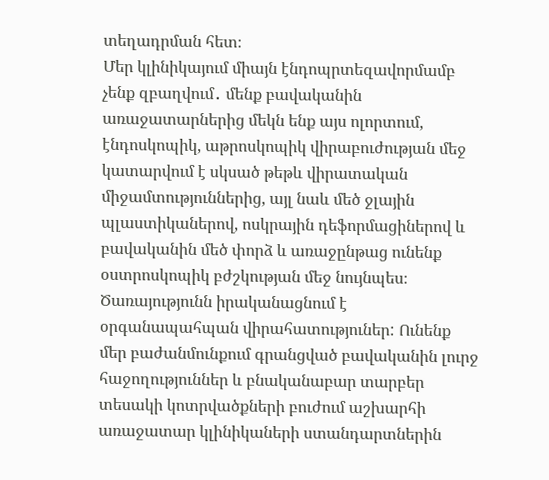տեղադրման հետ։
Մեր կլինիկայում միայն էնդոպրտեզավորմամբ չենք զբաղվում․ մենք բավականին առաջատարներից մեկն ենք այս ոլորտում, էնդոսկոպիկ, աթրոսկոպիկ վիրաբուժության մեջ կատարվում է սկսած թեթև վիրատական միջամտություններից, այլ նաև մեծ ջլային պլաստիկաներով, ոսկրային դեֆորմացիներով և բավականին մեծ փորձ և առաջընթաց ունենք օստրոսկոպիկ բժշկության մեջ նույնպես։ Ծառայությունն իրականացնում է օրգանապահպան վիրահատություներ: Ունենք մեր բաժանմունքում գրանցված բավականին լուրջ հաջողություններ և բնականաբար տարբեր տեսակի կոտրվածքների բուժում աշխարհի առաջատար կլինիկաների ստանդարտներին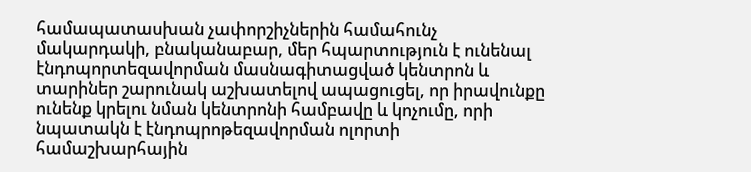համապատասխան չափորշիչներին համահունչ մակարդակի, բնականաբար, մեր հպարտություն է ունենալ էնդոպորտեզավորման մասնագիտացված կենտրոն և տարիներ շարունակ աշխատելով ապացուցել, որ իրավունքը ունենք կրելու նման կենտրոնի համբավը և կոչումը, որի նպատակն է էնդոպրոթեզավորման ոլորտի համաշխարհային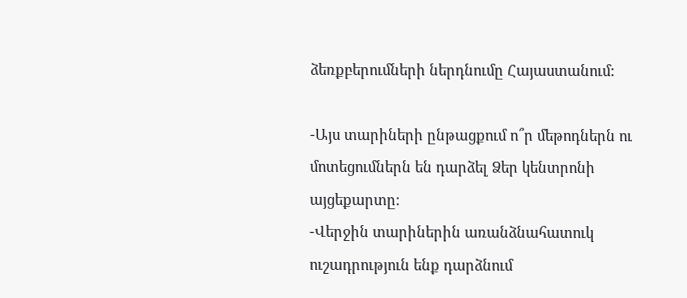ձեռքբերումների ներդնումը Հայաստանում:

-Այս տարիների ընթացքում ո՞ր մեթոդներն ու մոտեցումներն են դարձել Ձեր կենտրոնի այցեքարտը։
-Վերջին տարիներին առանձնահատուկ ուշադրություն ենք դարձնում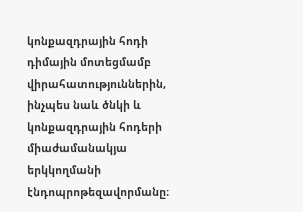կոնքազդրային հոդի դիմային մոտեցմամբ վիրահատություններին, ինչպես նաև ծնկի և կոնքազդրային հոդերի միաժամանակյա երկկողմանի էնդոպրոթեզավորմանը։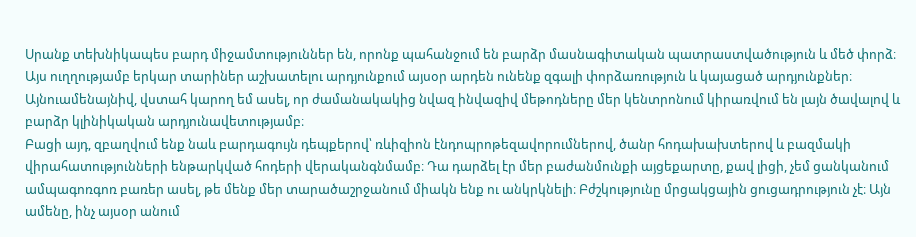Սրանք տեխնիկապես բարդ միջամտություններ են, որոնք պահանջում են բարձր մասնագիտական պատրաստվածություն և մեծ փորձ։ Այս ուղղությամբ երկար տարիներ աշխատելու արդյունքում այսօր արդեն ունենք զգալի փորձառություն և կայացած արդյունքներ։
Այնուամենայնիվ, վստահ կարող եմ ասել, որ ժամանակակից նվազ ինվազիվ մեթոդները մեր կենտրոնում կիրառվում են լայն ծավալով և բարձր կլինիկական արդյունավետությամբ։
Բացի այդ, զբաղվում ենք նաև բարդագույն դեպքերով՝ ռևիզիոն էնդոպրոթեզավորումներով, ծանր հոդախախտերով և բազմակի վիրահատությունների ենթարկված հոդերի վերականգնմամբ։ Դա դարձել էր մեր բաժանմունքի այցեքարտը, քավ լիցի, չեմ ցանկանում ամպագոռգոռ բառեր ասել, թե մենք մեր տարածաշրջանում միակն ենք ու անկրկնելի։ Բժշկությունը մրցակցային ցուցադրություն չէ։ Այն ամենը, ինչ այսօր անում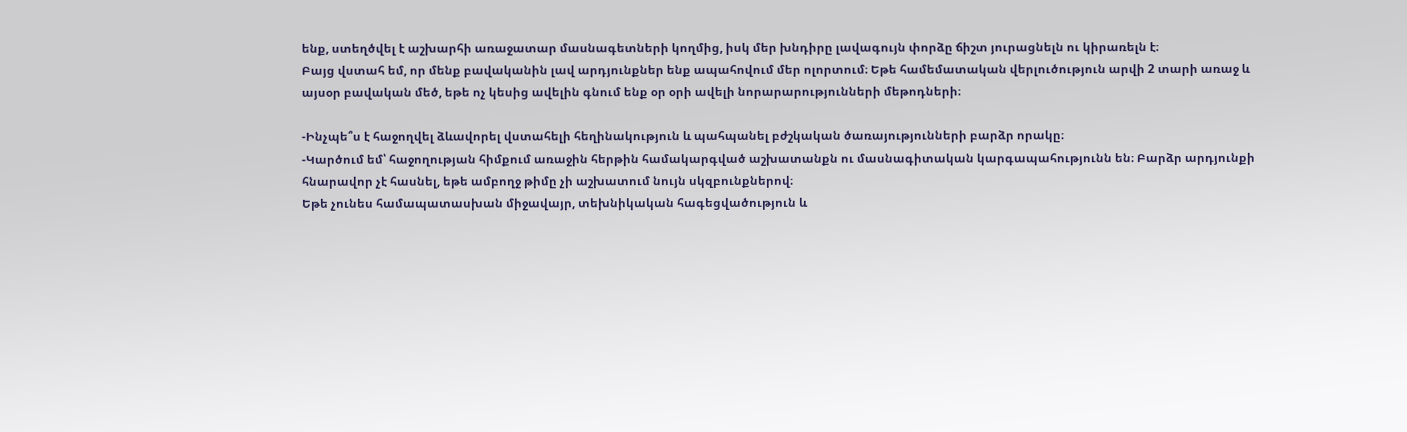ենք, ստեղծվել է աշխարհի առաջատար մասնագետների կողմից, իսկ մեր խնդիրը լավագույն փորձը ճիշտ յուրացնելն ու կիրառելն է։
Բայց վստահ եմ, որ մենք բավականին լավ արդյունքներ ենք ապահովում մեր ոլորտում։ Եթե համեմատական վերլուծություն արվի 2 տարի առաջ և այսօր բավական մեծ, եթե ոչ կեսից ավելին գնում ենք օր օրի ավելի նորարարությունների մեթոդների։

-Ինչպե՞ս է հաջողվել ձևավորել վստահելի հեղինակություն և պահպանել բժշկական ծառայությունների բարձր որակը։
-Կարծում եմ՝ հաջողության հիմքում առաջին հերթին համակարգված աշխատանքն ու մասնագիտական կարգապահությունն են։ Բարձր արդյունքի հնարավոր չէ հասնել, եթե ամբողջ թիմը չի աշխատում նույն սկզբունքներով։
Եթե չունես համապատասխան միջավայր, տեխնիկական հագեցվածություն և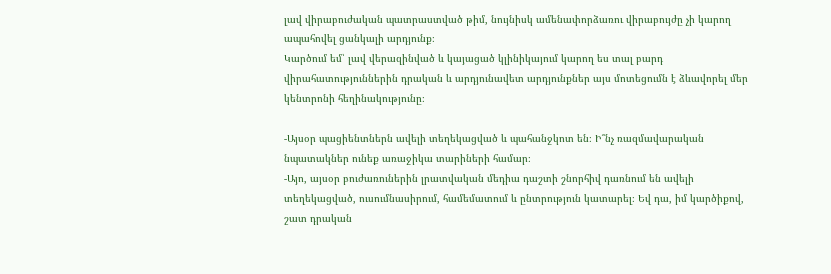լավ վիրաբուժական պատրաստված թիմ, նույնիսկ ամենափորձառու վիրաբույժը չի կարող ապահովել ցանկալի արդյունք։
Կարծում եմ՝ լավ վերազինված և կայացած կլինիկայում կարող ես տալ բարդ վիրահատություններին դրական և արդյունավետ արդյունքներ այս մոտեցումն է ձևավորել մեր կենտրոնի հեղինակությունը։

-Այսօր պացիենտներն ավելի տեղեկացված և պահանջկոտ են։ Ի՞նչ ռազմավարական նպատակներ ունեք առաջիկա տարիների համար։
-Այո, այսօր բուժառուներին լրատվական մեդիա դաշտի շնորհիվ դառնում են ավելի տեղեկացված, ուսումնասիրում, համեմատում և ընտրություն կատարել։ Եվ դա, իմ կարծիքով, շատ դրական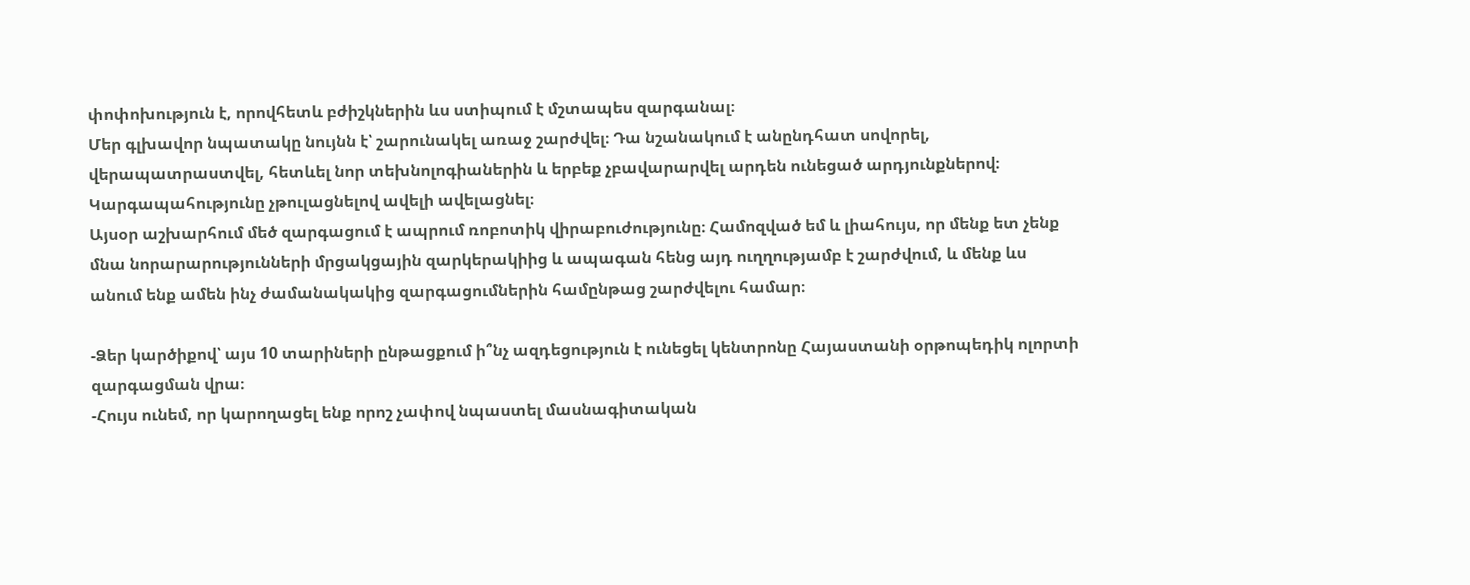փոփոխություն է, որովհետև բժիշկներին ևս ստիպում է մշտապես զարգանալ։
Մեր գլխավոր նպատակը նույնն է՝ շարունակել առաջ շարժվել։ Դա նշանակում է անընդհատ սովորել, վերապատրաստվել, հետևել նոր տեխնոլոգիաներին և երբեք չբավարարվել արդեն ունեցած արդյունքներով։ Կարգապահությունը չթուլացնելով ավելի ավելացնել։
Այսօր աշխարհում մեծ զարգացում է ապրում ռոբոտիկ վիրաբուժությունը։ Համոզված եմ և լիահույս, որ մենք ետ չենք մնա նորարարությունների մրցակցային զարկերակիից և ապագան հենց այդ ուղղությամբ է շարժվում, և մենք ևս անում ենք ամեն ինչ ժամանակակից զարգացումներին համընթաց շարժվելու համար։

-Ձեր կարծիքով՝ այս 10 տարիների ընթացքում ի՞նչ ազդեցություն է ունեցել կենտրոնը Հայաստանի օրթոպեդիկ ոլորտի զարգացման վրա։
-Հույս ունեմ, որ կարողացել ենք որոշ չափով նպաստել մասնագիտական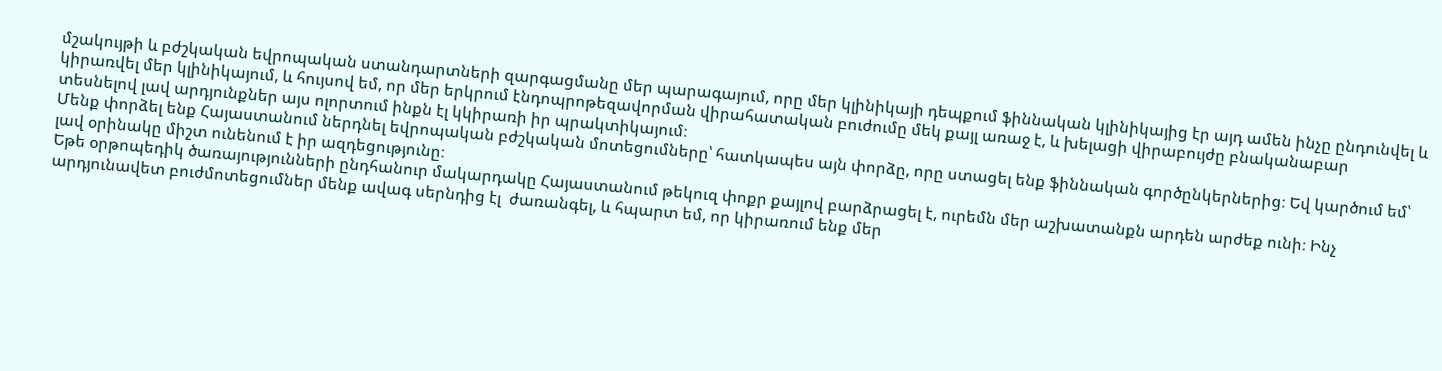մշակույթի և բժշկական եվրոպական ստանդարտների զարգացմանը մեր պարագայում, որը մեր կլինիկայի դեպքում ֆիննական կլինիկայից էր այդ ամեն ինչը ընդունվել և կիրառվել մեր կլինիկայում, և հույսով եմ, որ մեր երկրում էնդոպրոթեզավորման վիրահատական բուժումը մեկ քայլ առաջ է, և խելացի վիրաբույժը բնականաբար տեսնելով լավ արդյունքներ այս ոլորտում ինքն էլ կկիրառի իր պրակտիկայում։
Մենք փորձել ենք Հայաստանում ներդնել եվրոպական բժշկական մոտեցումները՝ հատկապես այն փորձը, որը ստացել ենք ֆիննական գործընկերներից։ Եվ կարծում եմ՝ լավ օրինակը միշտ ունենում է իր ազդեցությունը։
Եթե օրթոպեդիկ ծառայությունների ընդհանուր մակարդակը Հայաստանում թեկուզ փոքր քայլով բարձրացել է, ուրեմն մեր աշխատանքն արդեն արժեք ունի։ Ինչ արդյունավետ բուժմոտեցումներ մենք ավագ սերնդից էլ  ժառանգել, և հպարտ եմ, որ կիրառում ենք մեր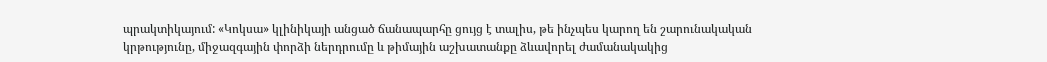պրակտիկայում: «Կոկսա» կլինիկայի անցած ճանապարհը ցույց է տալիս, թե ինչպես կարող են շարունակական կրթությունը, միջազգային փորձի ներդրումը և թիմային աշխատանքը ձևավորել ժամանակակից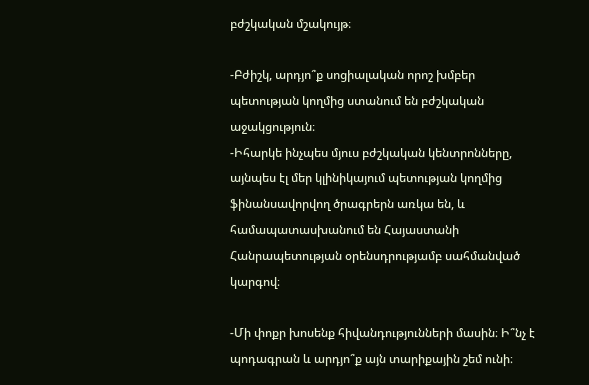բժշկական մշակույթ։

-Բժիշկ, արդյո՞ք սոցիալական որոշ խմբեր պետության կողմից ստանում են բժշկական աջակցություն։
-Իհարկե ինչպես մյուս բժշկական կենտրոնները, այնպես էլ մեր կլինիկայում պետության կողմից ֆինանսավորվող ծրագրերն առկա են, և համապատասխանում են Հայաստանի Հանրապետության օրենսդրությամբ սահմանված կարգով։

-Մի փոքր խոսենք հիվանդությունների մասին։ Ի՞նչ է պոդագրան և արդյո՞ք այն տարիքային շեմ ունի։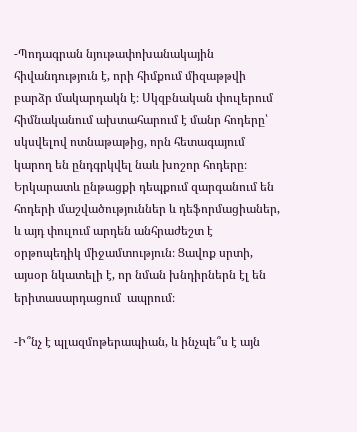-Պոդագրան նյութափոխանակային հիվանդություն է, որի հիմքում միզաթթվի բարձր մակարդակն է։ Սկզբնական փուլերում հիմնականում ախտահարում է մանր հոդերը՝ սկսվելով ոտնաթաթից, որն հետագայում կարող են ընդգրկվել նաև խոշոր հոդերը։ Երկարատև ընթացքի դեպքում զարգանում են հոդերի մաշվածություններ և դեֆորմացիաներ, և այդ փուլում արդեն անհրաժեշտ է օրթոպեդիկ միջամտություն։ Ցավոք սրտի, այսօր նկատելի է, որ նման խնդիրներն էլ են երիտասարդացում  ապրում։

-Ի՞նչ է պլազմոթերապիան, և ինչպե՞ս է այն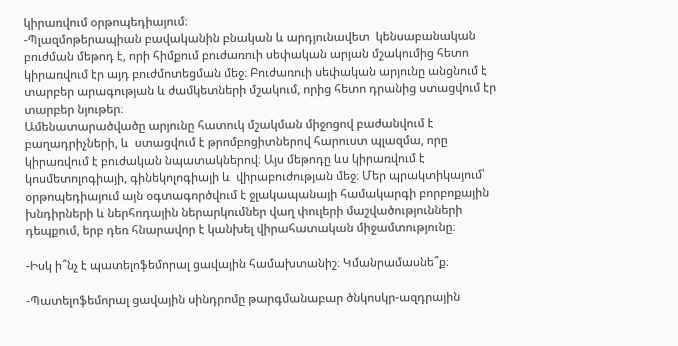կիրառվում օրթոպեդիայում։
-Պլազմոթերապիան բավականին բնական և արդյունավետ  կենսաբանական բուժման մեթոդ է, որի հիմքում բուժառուի սեփական արյան մշակումից հետո կիրառվում էր այդ բուժմոտեցման մեջ։ Բուժառուի սեփական արյունը անցնում է տարբեր արագության և ժամկետների մշակում, որից հետո դրանից ստացվում էր տարբեր նյութեր։
Ամենատարածվածը արյունը հատուկ մշակման միջոցով բաժանվում է բաղադրիչների, և  ստացվում է թրոմբոցիտներով հարուստ պլազմա, որը կիրառվում է բուժական նպատակներով։ Այս մեթոդը ևս կիրառվում է կոսմետոլոգիայի, գինեկոլոգիայի և  վիրաբուժության մեջ։ Մեր պրակտիկայում՝ օրթոպեդիայում այն օգտագործվում է ջլակապանայի համակարգի բորբոքային խնդիրների և ներհոդային ներարկումներ վաղ փուլերի մաշվածությունների դեպքում, երբ դեռ հնարավոր է կանխել վիրահատական միջամտությունը։

-Իսկ ի՞նչ է պատելոֆեմորալ ցավային համախտանիշ։ Կմանրամասնե՞ք։

-Պատելոֆեմորալ ցավային սինդրոմը թարգմանաբար ծնկոսկր-ազդրային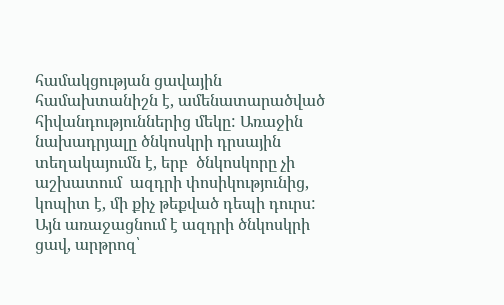համակցության ցավային համախտանիշն է, ամենատարածված հիվանդություններից մեկը: Առաջին նախադրյալը ծնկոսկրի դրսային տեղակայումն է, երբ  ծնկոսկորը չի աշխատում  ազդրի փոսիկությունից, կոպիտ է, մի քիչ թեքված դեպի դուրս: Այն առաջացնում է ազդրի ծնկոսկրի ցավ, արթրոզ՝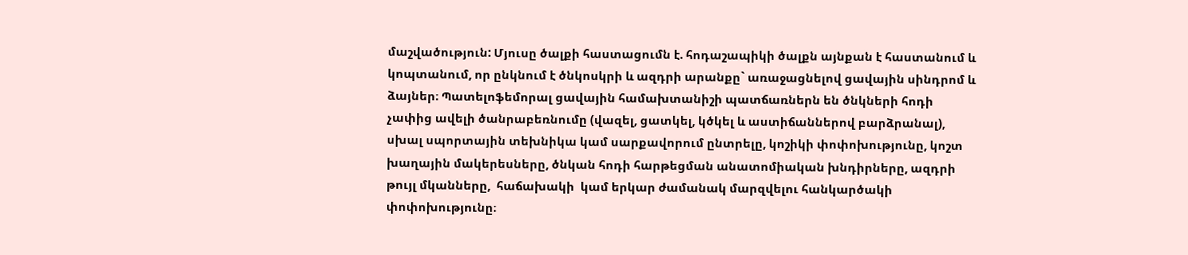մաշվածություն: Մյուսը ծալքի հաստացումն է. հոդաշապիկի ծալքն այնքան է հաստանում և կոպտանում, որ ընկնում է ծնկոսկրի և ազդրի արանքը` առաջացնելով ցավային սինդրոմ և ձայներ։ Պատելոֆեմորալ ցավային համախտանիշի պատճառներն են ծնկների հոդի չափից ավելի ծանրաբեռնումը (վազել, ցատկել, կծկել և աստիճաններով բարձրանալ), սխալ սպորտային տեխնիկա կամ սարքավորում ընտրելը, կոշիկի փոփոխությունը, կոշտ խաղային մակերեսները, ծնկան հոդի հարթեցման անատոմիական խնդիրները, ազդրի թույլ մկանները,  հաճախակի  կամ երկար ժամանակ մարզվելու հանկարծակի փոփոխությունը։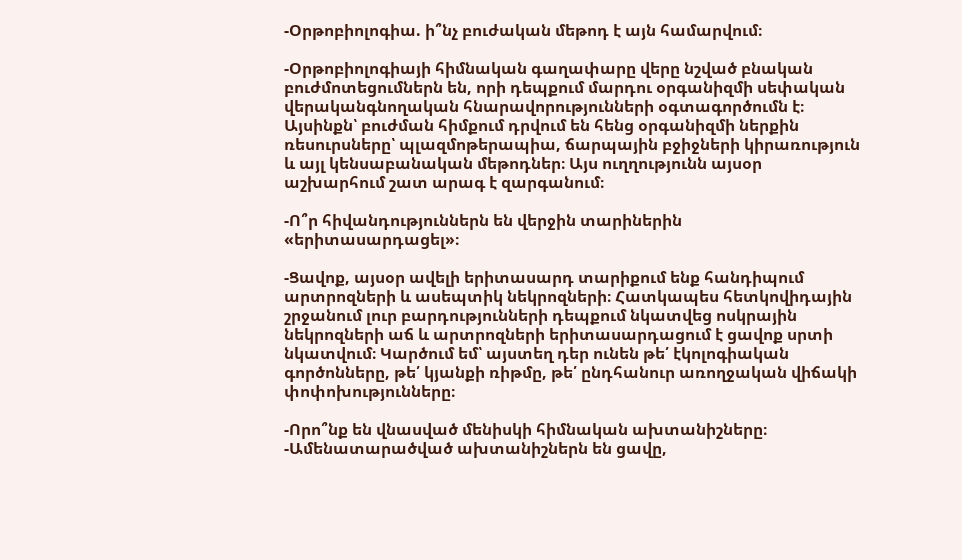-Օրթոբիոլոգիա. ի՞նչ բուժական մեթոդ է այն համարվում։

-Օրթոբիոլոգիայի հիմնական գաղափարը վերը նշված բնական բուժմոտեցումներն են, որի դեպքում մարդու օրգանիզմի սեփական վերականգնողական հնարավորությունների օգտագործումն է։ Այսինքն՝ բուժման հիմքում դրվում են հենց օրգանիզմի ներքին ռեսուրսները՝ պլազմոթերապիա, ճարպային բջիջների կիրառություն և այլ կենսաբանական մեթոդներ։ Այս ուղղությունն այսօր աշխարհում շատ արագ է զարգանում։

-Ո՞ր հիվանդություններն են վերջին տարիներին «երիտասարդացել»։

-Ցավոք, այսօր ավելի երիտասարդ տարիքում ենք հանդիպում արտրոզների և ասեպտիկ նեկրոզների։ Հատկապես հետկովիդային շրջանում լուր բարդությունների դեպքում նկատվեց ոսկրային նեկրոզների աճ և արտրոզների երիտասարդացում է ցավոք սրտի նկատվում։ Կարծում եմ՝ այստեղ դեր ունեն թե՛ էկոլոգիական գործոնները, թե՛ կյանքի ռիթմը, թե՛ ընդհանուր առողջական վիճակի փոփոխությունները։

-Որո՞նք են վնասված մենիսկի հիմնական ախտանիշները։
-Ամենատարածված ախտանիշներն են ցավը,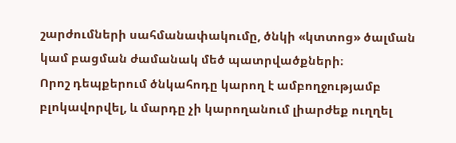շարժումների սահմանափակումը, ծնկի «կտտոց» ծալման կամ բացման ժամանակ մեծ պատրվածքների։
Որոշ դեպքերում ծնկահոդը կարող է ամբողջությամբ բլոկավորվել, և մարդը չի կարողանում լիարժեք ուղղել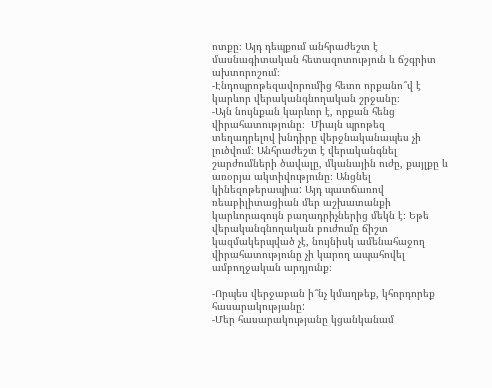ոտքը։ Այդ դեպքում անհրաժեշտ է մասնագիտական հետազոտություն և ճշգրիտ ախտորոշում։
-Էնդոպրոթեզավորումից հետո որքանո՞վ է կարևոր վերականգնողական շրջանը։
-Այն նույնքան կարևոր է, որքան հենց վիրահատությունը։  Միայն պրոթեզ տեղադրելով խնդիրը վերջնականապես չի լուծվում։ Անհրաժեշտ է վերականգնել շարժումների ծավալը, մկանային ուժը, քայլքը և առօրյա ակտիվությունը։ Անցնել կինեզոթերապիա: Այդ պատճառով ռեաբիլիտացիան մեր աշխատանքի կարևորագույն բաղադրիչներից մեկն է։ Եթե վերականգնողական բուժումը ճիշտ կազմակերպված չէ, նույնիսկ ամենահաջող վիրահատությունը չի կարող ապահովել ամբողջական արդյունք։

-Որպես վերջաբան ի՞նչ կմաղթեք, կհորդորեք հասարակությանը:
-Մեր հասարակությանը կցանկանամ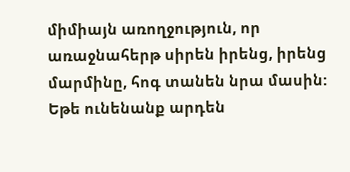միմիայն առողջություն, որ առաջնահերթ սիրեն իրենց, իրենց մարմինը, հոգ տանեն նրա մասին: Եթե ունենանք արդեն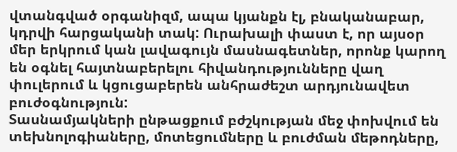վտանգված օրգանիզմ, ապա կյանքն էլ, բնականաբար, կդրվի հարցականի տակ: Ուրախալի փաստ է, որ այսօր մեր երկրում կան լավագույն մասնագետներ, որոնք կարող են օգնել հայտնաբերելու հիվանդությունները վաղ փուլերում և կցուցաբերեն անհրաժեշտ արդյունավետ բուժօգնություն:
Տասնամյակների ընթացքում բժշկության մեջ փոխվում են տեխնոլոգիաները, մոտեցումները և բուժման մեթոդները,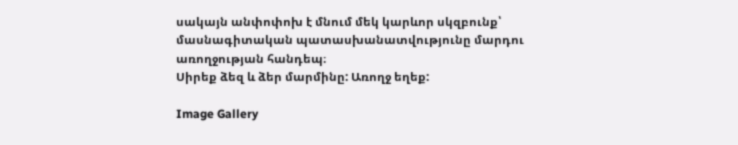սակայն անփոփոխ է մնում մեկ կարևոր սկզբունք՝ մասնագիտական պատասխանատվությունը մարդու առողջության հանդեպ։
Սիրեք ձեզ և ձեր մարմինը: Առողջ եղեք:

Image Gallery